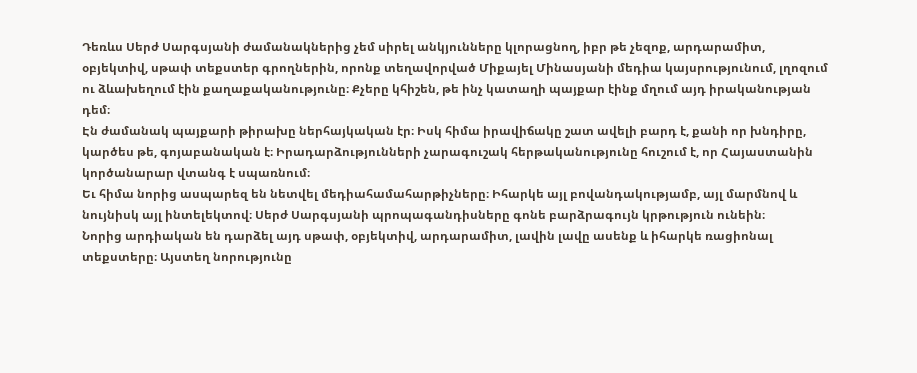Դեռևս Սերժ Սարգսյանի ժամանակներից չեմ սիրել անկյունները կլորացնող, իբր թե չեզոք, արդարամիտ, օբյեկտիվ, սթափ տեքստեր գրողներին, որոնք տեղավորված Միքայել Մինասյանի մեդիա կայսրությունում, լղոզում ու ձևախեղում էին քաղաքականությունը։ Քչերը կհիշեն, թե ինչ կատաղի պայքար էինք մղում այդ իրականության դեմ։
Էն ժամանակ պայքարի թիրախը ներհայկական էր։ Իսկ հիմա իրավիճակը շատ ավելի բարդ է, քանի որ խնդիրը, կարծես թե, գոյաբանական է։ Իրադարձությունների չարագուշակ հերթականությունը հուշում է, որ Հայաստանին կործանարար վտանգ է սպառնում։
Եւ հիմա նորից ասպարեզ են նետվել մեդիահամահարթիչները։ Իհարկե այլ բովանդակությամբ, այլ մարմնով և նույնիսկ այլ ինտելեկտով։ Սերժ Սարգսյանի պրոպագանդիսները գոնե բարձրագույն կրթություն ունեին։
Նորից արդիական են դարձել այդ սթափ, օբյեկտիվ, արդարամիտ, լավին լավը ասենք և իհարկե ռացիոնալ տեքստերը։ Այստեղ նորությունը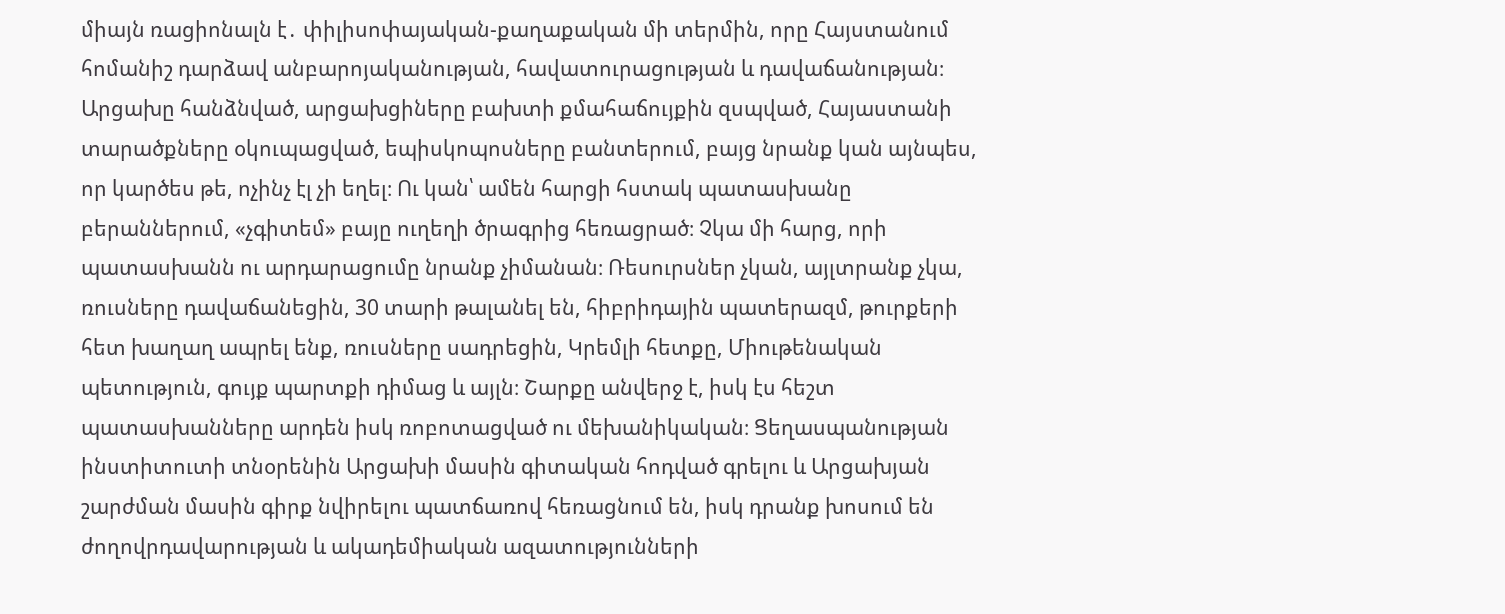միայն ռացիոնալն է․ փիլիսոփայական-քաղաքական մի տերմին, որը Հայստանում հոմանիշ դարձավ անբարոյականության, հավատուրացության և դավաճանության։
Արցախը հանձնված, արցախցիները բախտի քմահաճույքին զսպված, Հայաստանի տարածքները օկուպացված, եպիսկոպոսները բանտերում, բայց նրանք կան այնպես, որ կարծես թե, ոչինչ էլ չի եղել։ Ու կան՝ ամեն հարցի հստակ պատասխանը բերաններում, «չգիտեմ» բայը ուղեղի ծրագրից հեռացրած։ Չկա մի հարց, որի պատասխանն ու արդարացումը նրանք չիմանան։ Ռեսուրսներ չկան, այլտրանք չկա, ռուսները դավաճանեցին, 30 տարի թալանել են, հիբրիդային պատերազմ, թուրքերի հետ խաղաղ ապրել ենք, ռուսները սադրեցին, Կրեմլի հետքը, Միութենական պետություն, գույք պարտքի դիմաց և այլն։ Շարքը անվերջ է, իսկ էս հեշտ պատասխանները արդեն իսկ ռոբոտացված ու մեխանիկական։ Ցեղասպանության ինստիտուտի տնօրենին Արցախի մասին գիտական հոդված գրելու և Արցախյան շարժման մասին գիրք նվիրելու պատճառով հեռացնում են, իսկ դրանք խոսում են ժողովրդավարության և ակադեմիական ազատությունների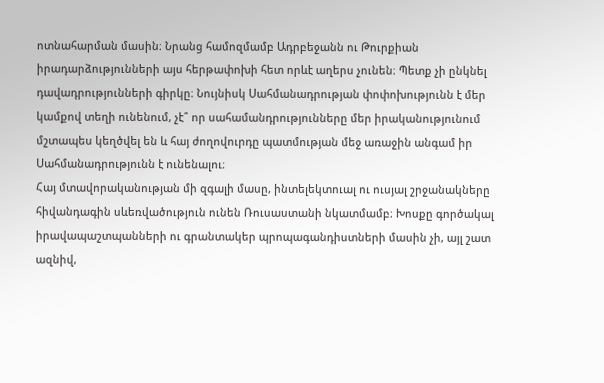ոտնահարման մասին։ Նրանց համոզմամբ Ադրբեջանն ու Թուրքիան իրադարձությունների այս հերթափոխի հետ որևէ աղերս չունեն։ Պետք չի ընկնել դավադրությունների գիրկը։ Նույնիսկ Սահմանադրության փոփոխությունն է մեր կամքով տեղի ունենում, չէ՞ որ սահամանդրությունները մեր իրականությունում մշտապես կեղծվել են և հայ ժողովուրդը պատմության մեջ առաջին անգամ իր Սահմանադրությունն է ունենալու։
Հայ մտավորականության մի զգալի մասը, ինտելեկտուալ ու ուսյալ շրջանակները հիվանդագին սևեռվածություն ունեն Ռուսաստանի նկատմամբ։ Խոսքը գործակալ իրավապաշտպանների ու գրանտակեր պրոպագանդիստների մասին չի, այլ շատ ազնիվ,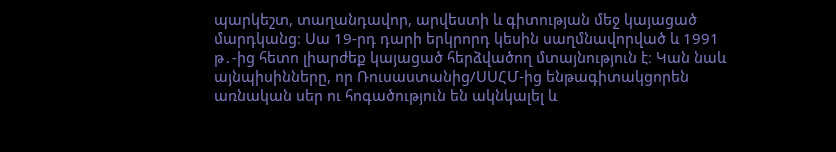պարկեշտ, տաղանդավոր, արվեստի և գիտության մեջ կայացած մարդկանց։ Սա 19-րդ դարի երկրորդ կեսին սաղմնավորված և 1991 թ․-ից հետո լիարժեք կայացած հերձվածող մտայնություն է։ Կան նաև այնպիսինները, որ Ռուսաստանից/ՍՍՀՄ-ից ենթագիտակցորեն առնական սեր ու հոգածություն են ակնկալել և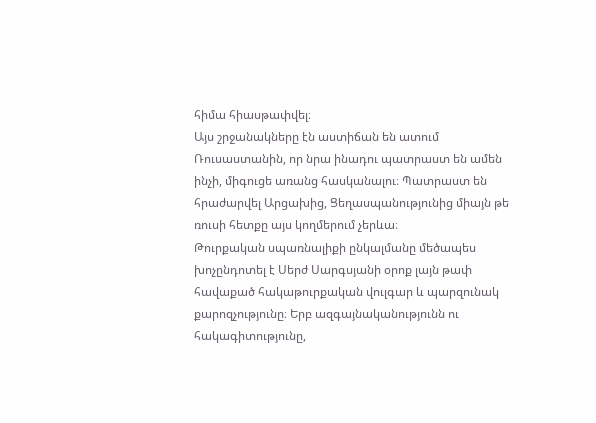հիմա հիասթափվել։
Այս շրջանակները էն աստիճան են ատում Ռուսաստանին, որ նրա ինադու պատրաստ են ամեն ինչի, միգուցե առանց հասկանալու։ Պատրաստ են հրաժարվել Արցախից, Ցեղասպանությունից միայն թե ռուսի հետքը այս կողմերում չերևա։
Թուրքական սպառնալիքի ընկալմանը մեծապես խոչընդոտել է Սերժ Սարգսյանի օրոք լայն թափ հավաքած հակաթուրքական վուլգար և պարզունակ քարոզչությունը։ Երբ ազգայնականությունն ու հակագիտությունը,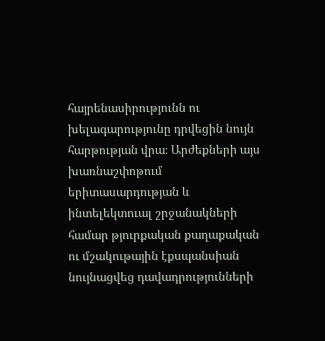հայրենասիրությունն ու խելագարությունը դրվեցին նույն հարթության վրա։ Արժեքների այս խառնաշփոթում երիտասարդության և ինտելեկտուալ շրջանակների համար թյուրքական քաղաքական ու մշակութային էքսպանսիան նույնացվեց դավադրությունների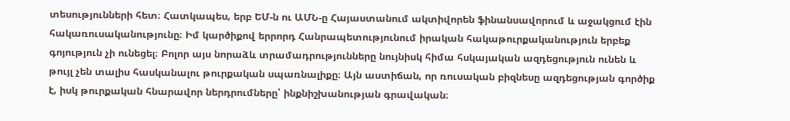տեսությունների հետ։ Հատկապես, երբ ԵՄ-ն ու ԱՄՆ-ը Հայաստանում ակտիվորեն ֆինանսավորում և աջակցում էին հակառուսականությունը։ Իմ կարծիքով երրորդ Հանրապետությունում իրական հակաթուրքականություն երբեք գոյություն չի ունեցել։ Բոլոր այս նորաձև տրամադրությունները նույնիսկ հիմա հսկայական ազդեցություն ունեն և թույլ չեն տալիս հասկանալու թուրքական սպառնալիքը։ Այն աստիճան, որ ռուսական բիզնեսը ազդեցության գործիք է, իսկ թուրքական հնարավոր ներդրումները՝ ինքնիշխանության գրավական։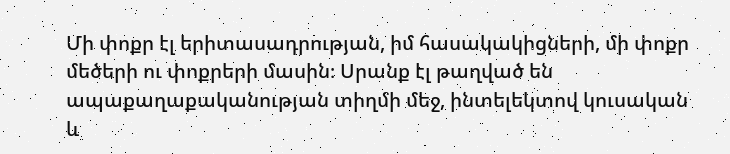Մի փոքր էլ երիտասադրության, իմ հասակակիցների, մի փոքր մեծերի ու փոքրերի մասին։ Սրանք էլ թաղված են ապաքաղաքականության տիղմի մեջ, ինտելեկտով կուսական և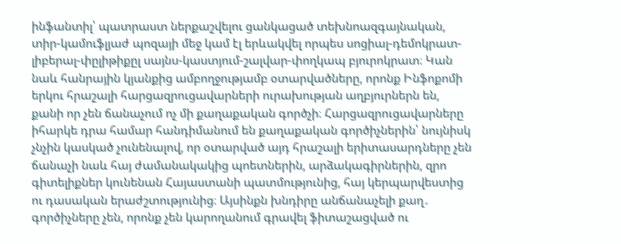ինֆանտիլ՝ պատրաստ ներքաշվելու ցանկացած տեխնոազգայնական, տիր-կամուֆլյաժ պոզայի մեջ կամ էլ երևակվել որպես սոցիալ-դեմոկրատ-լիբերալ-փըլիթիքըլ սայնս-կաստյում-շալվար-փողկապ բյուրոկրատ։ Կան նաև հանրային կյանքից ամբողջությամբ օտարվածները, որոնք Ինֆոքոմի երկու հրաշալի հարցազրուցավարների ուրախության աղբյուրներն են, քանի որ չեն ճանաչում ոչ մի քաղաքական գործչի։ Հարցազրուցավարները իհարկե դրա համար հանդիմանում են քաղաքական գործիչներին՝ նույնիսկ չնչին կասկած չունենալով, որ օտարված այդ հրաշալի երիտասարդները չեն ճանաչի նաև հայ ժամանակակից պոետներին, արձակագիրներին, զրո գիտելիքներ կունենան Հայաստանի պատմությունից, հայ կերպարվեստից ու դասական երաժշտությունից։ Այսինքն խնդիրը անճանաչելի քաղ․ գործիչները չեն, որոնք չեն կարողանում գրավել ֆիտաշացված ու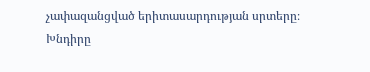չափազանցված երիտասարդության սրտերը։ Խնդիրը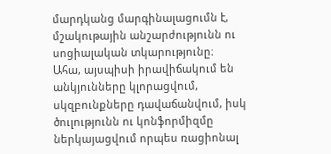մարդկանց մարգինալացումն է, մշակութային անշարժությունն ու սոցիալական տկարությունը։
Ահա, այսպիսի իրավիճակում են անկյունները կլորացվում, սկզբունքները դավաճանվում, իսկ ծուլությունն ու կոնֆորմիզմը ներկայացվում որպես ռացիոնալ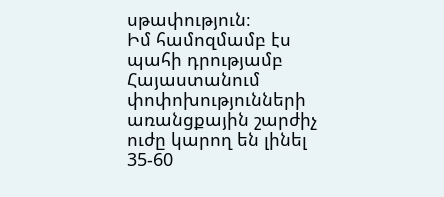սթափություն։
Իմ համոզմամբ էս պահի դրությամբ Հայաստանում փոփոխությունների առանցքային շարժիչ ուժը կարող են լինել 35-60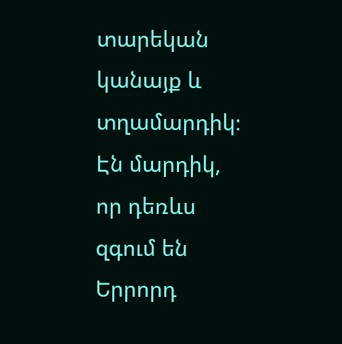տարեկան կանայք և տղամարդիկ։ Էն մարդիկ, որ դեռևս զգում են Երրորդ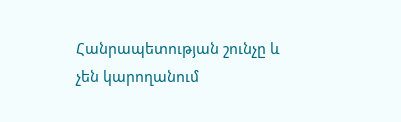Հանրապետության շունչը և չեն կարողանում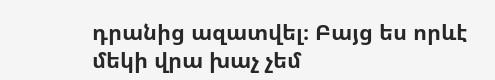դրանից ազատվել։ Բայց ես որևէ մեկի վրա խաչ չեմ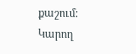քաշում։ Կարող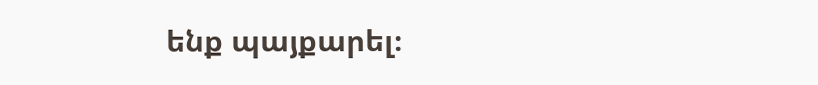ենք պայքարել։